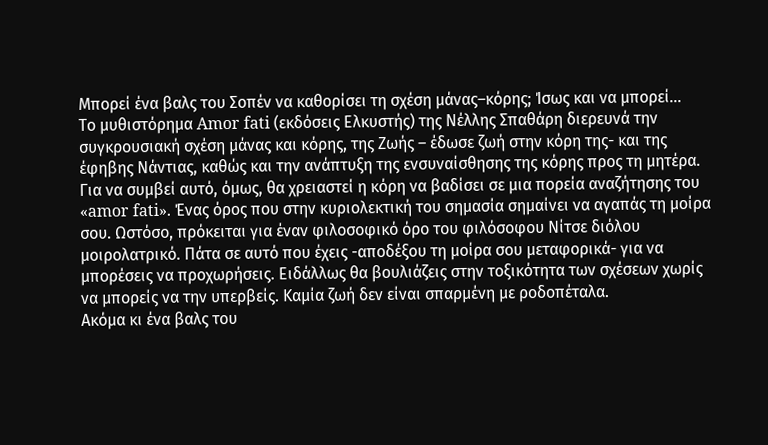Μπορεί ένα βαλς του Σοπέν να καθορίσει τη σχέση μάνας–κόρης; Ίσως και να μπορεί…
Το μυθιστόρημα Amor fati (εκδόσεις Ελκυστής) της Νέλλης Σπαθάρη διερευνά την συγκρουσιακή σχέση μάνας και κόρης, της Ζωής – έδωσε ζωή στην κόρη της- και της έφηβης Νάντιας, καθώς και την ανάπτυξη της ενσυναίσθησης της κόρης προς τη μητέρα. Για να συμβεί αυτό, όμως, θα χρειαστεί η κόρη να βαδίσει σε μια πορεία αναζήτησης του «amor fati». Ένας όρος που στην κυριολεκτική του σημασία σημαίνει να αγαπάς τη μοίρα σου. Ωστόσο, πρόκειται για έναν φιλοσοφικό όρο του φιλόσοφου Νίτσε διόλου μοιρολατρικό. Πάτα σε αυτό που έχεις -αποδέξου τη μοίρα σου μεταφορικά- για να μπορέσεις να προχωρήσεις. Ειδάλλως θα βουλιάζεις στην τοξικότητα των σχέσεων χωρίς να μπορείς να την υπερβείς. Καμία ζωή δεν είναι σπαρμένη με ροδοπέταλα.
Ακόμα κι ένα βαλς του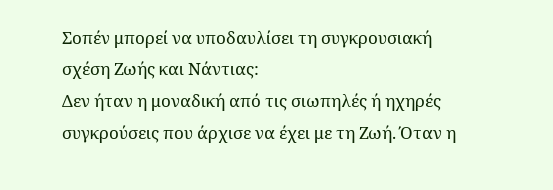Σοπέν μπορεί να υποδαυλίσει τη συγκρουσιακή σχέση Ζωής και Νάντιας:
Δεν ήταν η μοναδική από τις σιωπηλές ή ηχηρές συγκρούσεις που άρχισε να έχει με τη Ζωή. Όταν η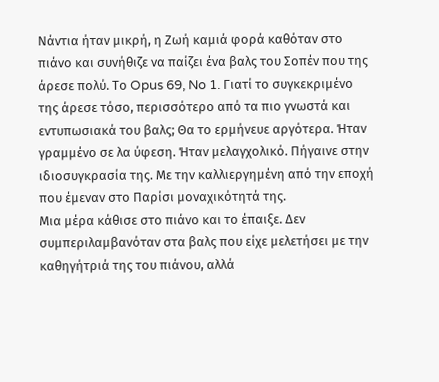Νάντια ήταν μικρή, η Ζωή καμιά φορά καθόταν στο πιάνο και συνήθιζε να παίζει ένα βαλς του Σοπέν που της άρεσε πολύ. Το Opus 69, No 1. Γιατί το συγκεκριμένο της άρεσε τόσο, περισσότερο από τα πιο γνωστά και εντυπωσιακά του βαλς; Θα το ερμήνευε αργότερα. Ήταν γραμμένο σε λα ύφεση. Ήταν μελαγχολικό. Πήγαινε στην ιδιοσυγκρασία της. Με την καλλιεργημένη από την εποχή που έμεναν στο Παρίσι μοναχικότητά της.
Μια μέρα κάθισε στο πιάνο και το έπαιξε. Δεν συμπεριλαμβανόταν στα βαλς που είχε μελετήσει με την καθηγήτριά της του πιάνου, αλλά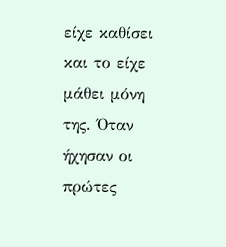είχε καθίσει και το είχε μάθει μόνη της. Όταν ήχησαν οι πρώτες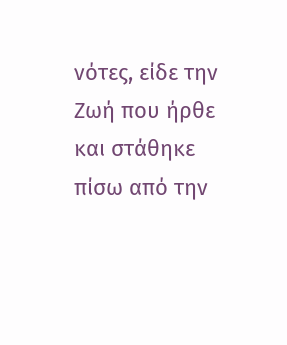νότες, είδε την Ζωή που ήρθε και στάθηκε πίσω από την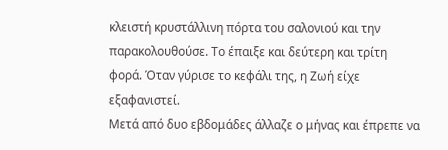κλειστή κρυστάλλινη πόρτα του σαλονιού και την παρακολουθούσε. Το έπαιξε και δεύτερη και τρίτη φορά. Όταν γύρισε το κεφάλι της, η Ζωή είχε εξαφανιστεί.
Μετά από δυο εβδομάδες άλλαζε ο μήνας και έπρεπε να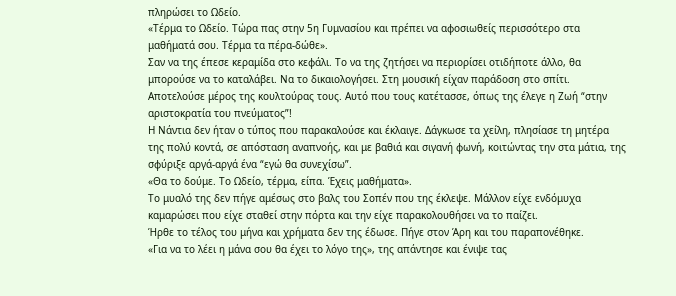πληρώσει το Ωδείο.
«Τέρμα το Ωδείο. Τώρα πας στην 5η Γυμνασίου και πρέπει να αφοσιωθείς περισσότερο στα μαθήματά σου. Τέρμα τα πέρα-δώθε».
Σαν να της έπεσε κεραμίδα στο κεφάλι. Το να της ζητήσει να περιορίσει οτιδήποτε άλλο, θα μπορούσε να το καταλάβει. Να το δικαιολογήσει. Στη μουσική είχαν παράδοση στο σπίτι. Αποτελούσε μέρος της κουλτούρας τους. Αυτό που τους κατέτασσε, όπως της έλεγε η Ζωή “στην αριστοκρατία του πνεύματος”!
Η Νάντια δεν ήταν ο τύπος που παρακαλούσε και έκλαιγε. Δάγκωσε τα χείλη, πλησίασε τη μητέρα της πολύ κοντά, σε απόσταση αναπνοής, και με βαθιά και σιγανή φωνή, κοιτώντας την στα μάτια, της σφύριξε αργά-αργά ένα “εγώ θα συνεχίσω”.
«Θα το δούμε. Το Ωδείο, τέρμα, είπα. Έχεις μαθήματα».
Το μυαλό της δεν πήγε αμέσως στο βαλς του Σοπέν που της έκλεψε. Μάλλον είχε ενδόμυχα καμαρώσει που είχε σταθεί στην πόρτα και την είχε παρακολουθήσει να το παίζει.
Ήρθε το τέλος του μήνα και χρήματα δεν της έδωσε. Πήγε στον Άρη και του παραπονέθηκε.
«Για να το λέει η μάνα σου θα έχει το λόγο της», της απάντησε και ένιψε τας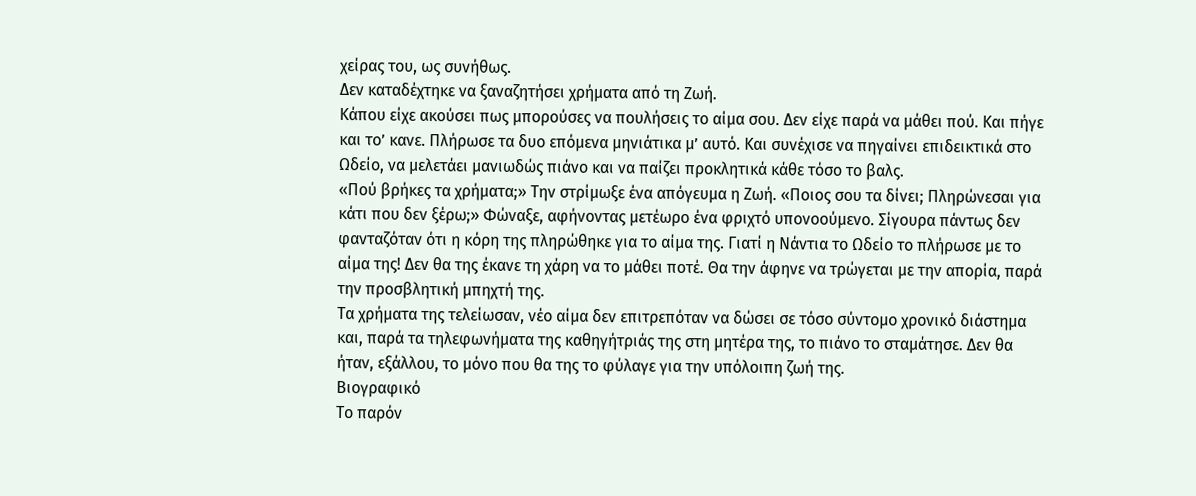χείρας του, ως συνήθως.
Δεν καταδέχτηκε να ξαναζητήσει χρήματα από τη Ζωή.
Κάπου είχε ακούσει πως μπορούσες να πουλήσεις το αίμα σου. Δεν είχε παρά να μάθει πού. Και πήγε και το’ κανε. Πλήρωσε τα δυο επόμενα μηνιάτικα μ’ αυτό. Και συνέχισε να πηγαίνει επιδεικτικά στο Ωδείο, να μελετάει μανιωδώς πιάνο και να παίζει προκλητικά κάθε τόσο το βαλς.
«Πού βρήκες τα χρήματα;» Την στρίμωξε ένα απόγευμα η Ζωή. «Ποιος σου τα δίνει; Πληρώνεσαι για κάτι που δεν ξέρω;» Φώναξε, αφήνοντας μετέωρο ένα φριχτό υπονοούμενο. Σίγουρα πάντως δεν φανταζόταν ότι η κόρη της πληρώθηκε για το αίμα της. Γιατί η Νάντια το Ωδείο το πλήρωσε με το αίμα της! Δεν θα της έκανε τη χάρη να το μάθει ποτέ. Θα την άφηνε να τρώγεται με την απορία, παρά την προσβλητική μπηχτή της.
Τα χρήματα της τελείωσαν, νέο αίμα δεν επιτρεπόταν να δώσει σε τόσο σύντομο χρονικό διάστημα και, παρά τα τηλεφωνήματα της καθηγήτριάς της στη μητέρα της, το πιάνο το σταμάτησε. Δεν θα ήταν, εξάλλου, το μόνο που θα της το φύλαγε για την υπόλοιπη ζωή της.
Βιογραφικό
Το παρόν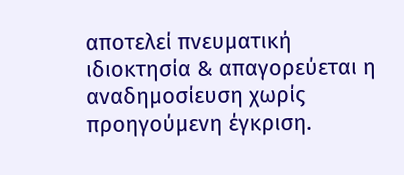αποτελεί πνευματική ιδιοκτησία & απαγορεύεται η αναδημοσίευση χωρίς προηγούμενη έγκριση.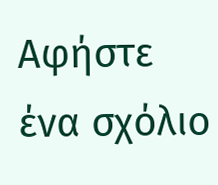Αφήστε ένα σχόλιο